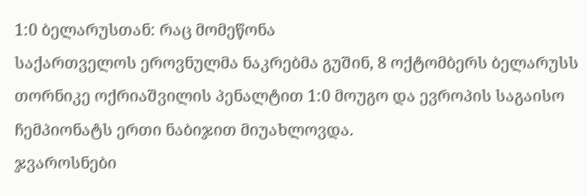1:0 ბელარუსთან: რაც მომეწონა
საქართველოს ეროვნულმა ნაკრებმა გუშინ, 8 ოქტომბერს ბელარუსს თორნიკე ოქრიაშვილის პენალტით 1:0 მოუგო და ევროპის საგაისო ჩემპიონატს ერთი ნაბიჯით მიუახლოვდა.
ჯვაროსნები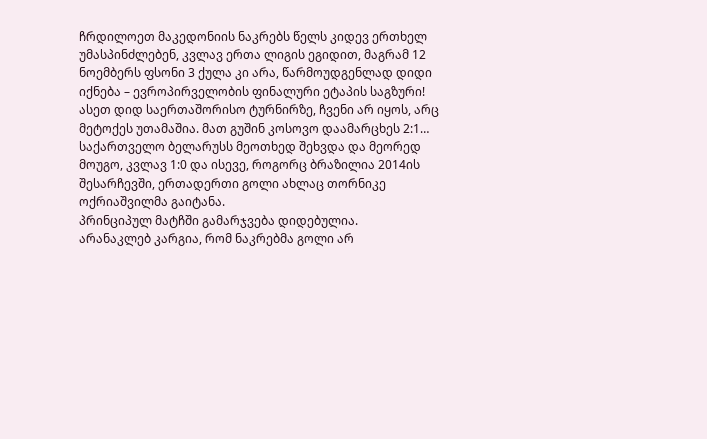ჩრდილოეთ მაკედონიის ნაკრებს წელს კიდევ ერთხელ უმასპინძლებენ, კვლავ ერთა ლიგის ეგიდით, მაგრამ 12 ნოემბერს ფსონი 3 ქულა კი არა, წარმოუდგენლად დიდი იქნება – ევროპირველობის ფინალური ეტაპის საგზური! ასეთ დიდ საერთაშორისო ტურნირზე, ჩვენი არ იყოს, არც მეტოქეს უთამაშია. მათ გუშინ კოსოვო დაამარცხეს 2:1…
საქართველო ბელარუსს მეოთხედ შეხვდა და მეორედ მოუგო, კვლავ 1:0 და ისევე, როგორც ბრაზილია 2014ის შესარჩევში, ერთადერთი გოლი ახლაც თორნიკე ოქრიაშვილმა გაიტანა.
პრინციპულ მატჩში გამარჯვება დიდებულია.
არანაკლებ კარგია, რომ ნაკრებმა გოლი არ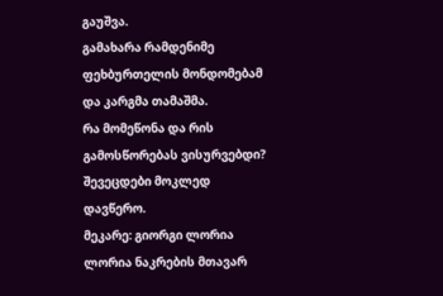გაუშვა.
გამახარა რამდენიმე ფეხბურთელის მონდომებამ და კარგმა თამაშმა.
რა მომეწონა და რის გამოსწორებას ვისურვებდი? შევეცდები მოკლედ დავწერო.
მეკარე: გიორგი ლორია
ლორია ნაკრების მთავარ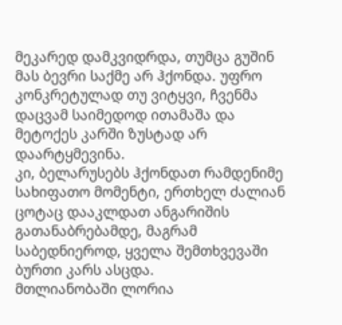მეკარედ დამკვიდრდა, თუმცა გუშინ მას ბევრი საქმე არ ჰქონდა. უფრო კონკრეტულად თუ ვიტყვი, ჩვენმა დაცვამ საიმედოდ ითამაშა და მეტოქეს კარში ზუსტად არ დაარტყმევინა.
კი, ბელარუსებს ჰქონდათ რამდენიმე სახიფათო მომენტი, ერთხელ ძალიან ცოტაც დააკლდათ ანგარიშის გათანაბრებამდე, მაგრამ საბედნიეროდ, ყველა შემთხვევაში ბურთი კარს ასცდა.
მთლიანობაში ლორია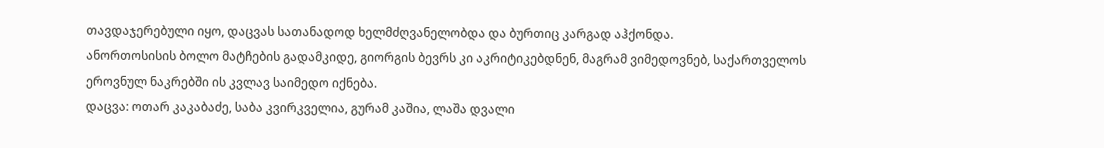თავდაჯერებული იყო, დაცვას სათანადოდ ხელმძღვანელობდა და ბურთიც კარგად აჰქონდა.
ანორთოსისის ბოლო მატჩების გადამკიდე, გიორგის ბევრს კი აკრიტიკებდნენ, მაგრამ ვიმედოვნებ, საქართველოს ეროვნულ ნაკრებში ის კვლავ საიმედო იქნება.
დაცვა: ოთარ კაკაბაძე, საბა კვირკველია, გურამ კაშია, ლაშა დვალი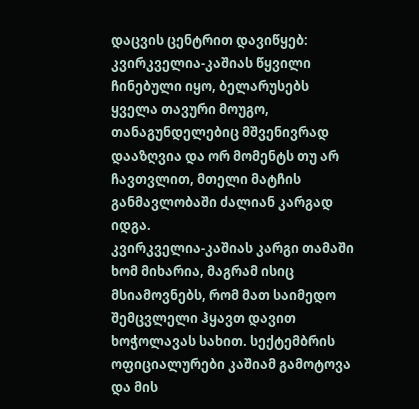დაცვის ცენტრით დავიწყებ: კვირკველია-კაშიას წყვილი ჩინებული იყო, ბელარუსებს ყველა თავური მოუგო, თანაგუნდელებიც მშვენივრად დააზღვია და ორ მომენტს თუ არ ჩავთვლით, მთელი მატჩის განმავლობაში ძალიან კარგად იდგა.
კვირკველია-კაშიას კარგი თამაში ხომ მიხარია, მაგრამ ისიც მსიამოვნებს, რომ მათ საიმედო შემცვლელი ჰყავთ დავით ხოჭოლავას სახით. სექტემბრის ოფიციალურები კაშიამ გამოტოვა და მის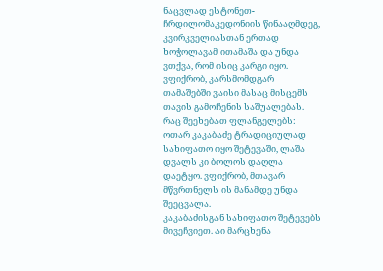ნაცვლად ესტონეთ-ჩრდილომაკედონიის წინააღმდეგ, კვირკველიასთან ერთად ხოჭოლავამ ითამაშა და უნდა ვთქვა, რომ ისიც კარგი იყო. ვფიქრობ, კარსმომდგარ თამაშებში ვაისი მასაც მისცემს თავის გამოჩენის საშუალებას.
რაც შეეხებათ ფლანგელებს: ოთარ კაკაბაძე ტრადიციულად სახიფათო იყო შეტევაში, ლაშა დვალს კი ბოლოს დაღლა დაეტყო. ვფიქრობ, მთავარ მწვრთნელს ის მანამდე უნდა შეეცვალა.
კაკაბაძისგან სახიფათო შეტევებს მივეჩვიეთ. აი მარცხენა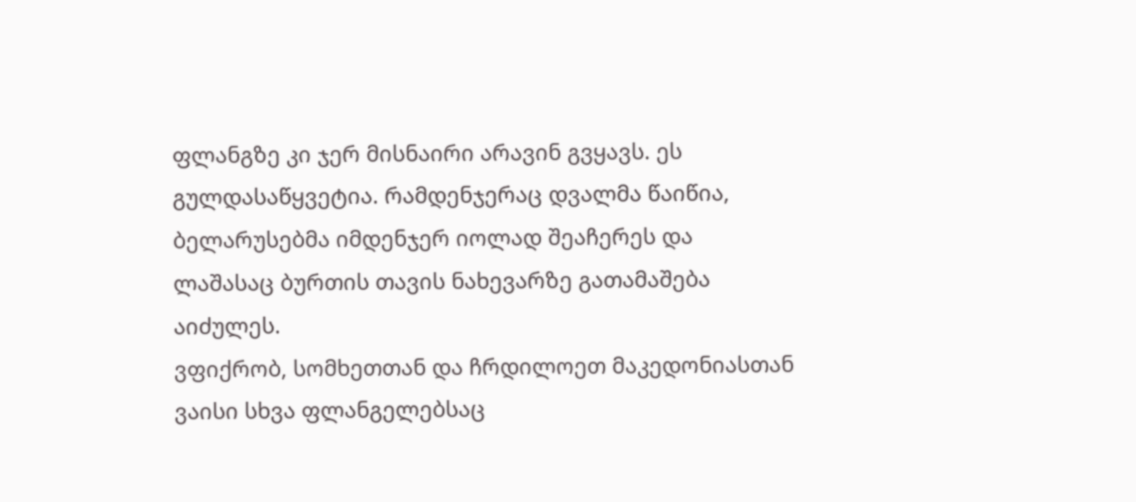ფლანგზე კი ჯერ მისნაირი არავინ გვყავს. ეს გულდასაწყვეტია. რამდენჯერაც დვალმა წაიწია, ბელარუსებმა იმდენჯერ იოლად შეაჩერეს და ლაშასაც ბურთის თავის ნახევარზე გათამაშება აიძულეს.
ვფიქრობ, სომხეთთან და ჩრდილოეთ მაკედონიასთან ვაისი სხვა ფლანგელებსაც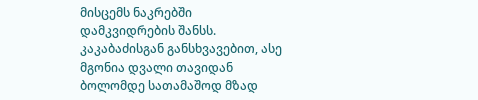მისცემს ნაკრებში დამკვიდრების შანსს. კაკაბაძისგან განსხვავებით, ასე მგონია დვალი თავიდან ბოლომდე სათამაშოდ მზად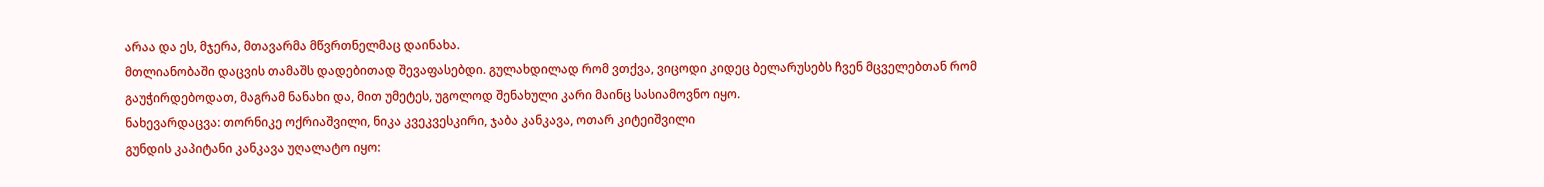არაა და ეს, მჯერა, მთავარმა მწვრთნელმაც დაინახა.
მთლიანობაში დაცვის თამაშს დადებითად შევაფასებდი. გულახდილად რომ ვთქვა, ვიცოდი კიდეც ბელარუსებს ჩვენ მცველებთან რომ გაუჭირდებოდათ, მაგრამ ნანახი და, მით უმეტეს, უგოლოდ შენახული კარი მაინც სასიამოვნო იყო.
ნახევარდაცვა: თორნიკე ოქრიაშვილი, ნიკა კვეკვესკირი, ჯაბა კანკავა, ოთარ კიტეიშვილი
გუნდის კაპიტანი კანკავა უღალატო იყო: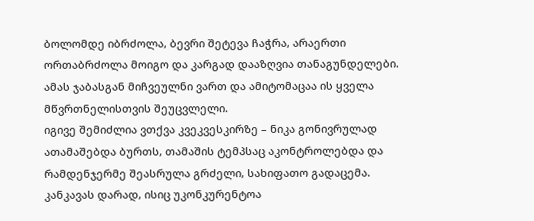ბოლომდე იბრძოლა, ბევრი შეტევა ჩაჭრა, არაერთი ორთაბრძოლა მოიგო და კარგად დააზღვია თანაგუნდელები.
ამას ჯაბასგან მიჩვეულნი ვართ და ამიტომაცაა ის ყველა მწვრთნელისთვის შეუცვლელი.
იგივე შემიძლია ვთქვა კვეკვესკირზე – ნიკა გონივრულად ათამაშებდა ბურთს, თამაშის ტემპსაც აკონტროლებდა და რამდენჯერმე შეასრულა გრძელი, სახიფათო გადაცემა.
კანკავას დარად, ისიც უკონკურენტოა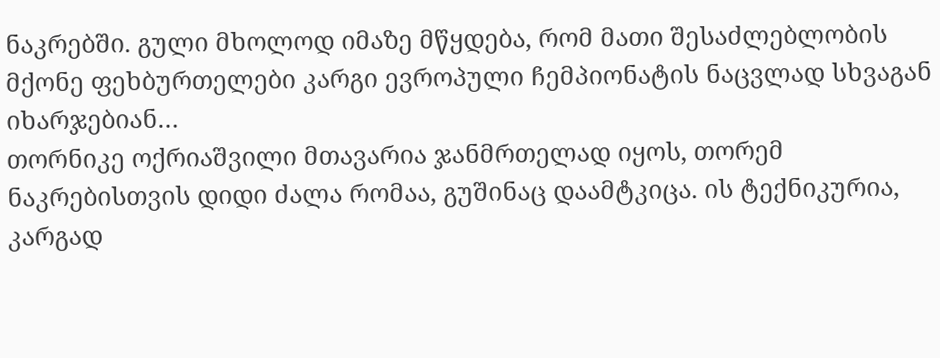ნაკრებში. გული მხოლოდ იმაზე მწყდება, რომ მათი შესაძლებლობის მქონე ფეხბურთელები კარგი ევროპული ჩემპიონატის ნაცვლად სხვაგან იხარჯებიან…
თორნიკე ოქრიაშვილი მთავარია ჯანმრთელად იყოს, თორემ ნაკრებისთვის დიდი ძალა რომაა, გუშინაც დაამტკიცა. ის ტექნიკურია, კარგად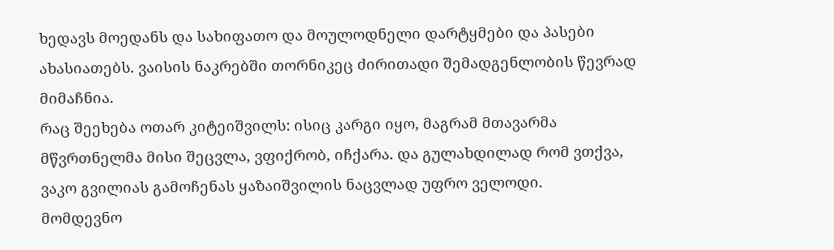ხედავს მოედანს და სახიფათო და მოულოდნელი დარტყმები და პასები ახასიათებს. ვაისის ნაკრებში თორნიკეც ძირითადი შემადგენლობის წევრად მიმაჩნია.
რაც შეეხება ოთარ კიტეიშვილს: ისიც კარგი იყო, მაგრამ მთავარმა მწვრთნელმა მისი შეცვლა, ვფიქრობ, იჩქარა. და გულახდილად რომ ვთქვა, ვაკო გვილიას გამოჩენას ყაზაიშვილის ნაცვლად უფრო ველოდი.
მომდევნო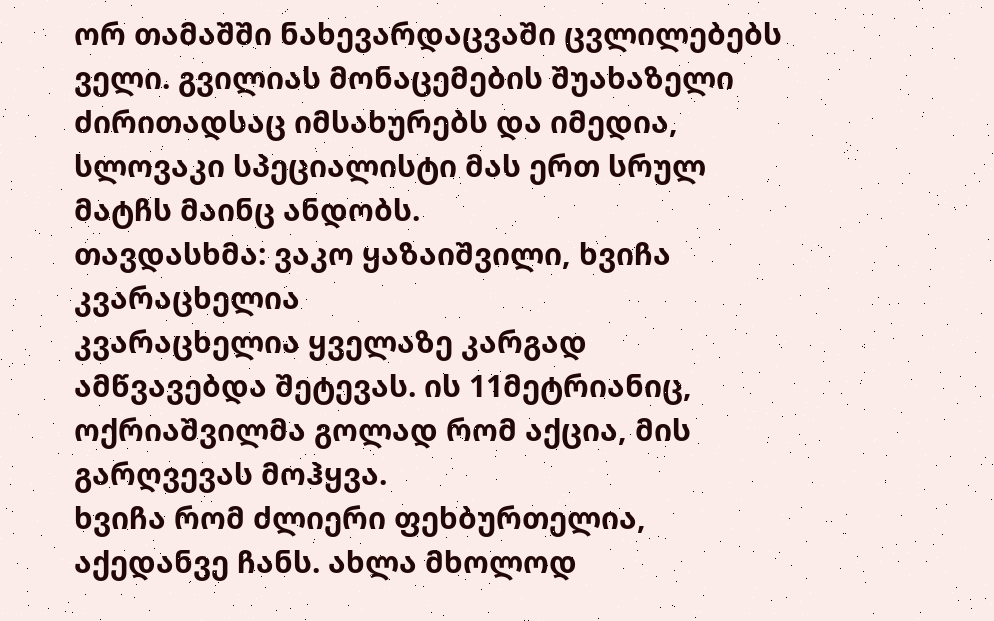ორ თამაშში ნახევარდაცვაში ცვლილებებს ველი. გვილიას მონაცემების შუახაზელი ძირითადსაც იმსახურებს და იმედია, სლოვაკი სპეციალისტი მას ერთ სრულ მატჩს მაინც ანდობს.
თავდასხმა: ვაკო ყაზაიშვილი, ხვიჩა კვარაცხელია
კვარაცხელია ყველაზე კარგად ამწვავებდა შეტევას. ის 11მეტრიანიც, ოქრიაშვილმა გოლად რომ აქცია, მის გარღვევას მოჰყვა.
ხვიჩა რომ ძლიერი ფეხბურთელია, აქედანვე ჩანს. ახლა მხოლოდ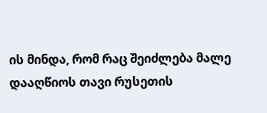ის მინდა, რომ რაც შეიძლება მალე დააღწიოს თავი რუსეთის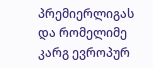პრემიერლიგას და რომელიმე კარგ ევროპურ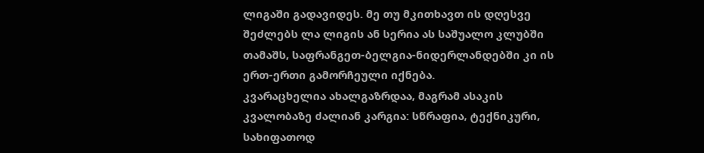ლიგაში გადავიდეს. მე თუ მკითხავთ ის დღესვე შეძლებს ლა ლიგის ან სერია ას საშუალო კლუბში თამაშს, საფრანგეთ-ბელგია-ნიდერლანდებში კი ის ერთ-ერთი გამორჩეული იქნება.
კვარაცხელია ახალგაზრდაა, მაგრამ ასაკის კვალობაზე ძალიან კარგია: სწრაფია, ტექნიკური, სახიფათოდ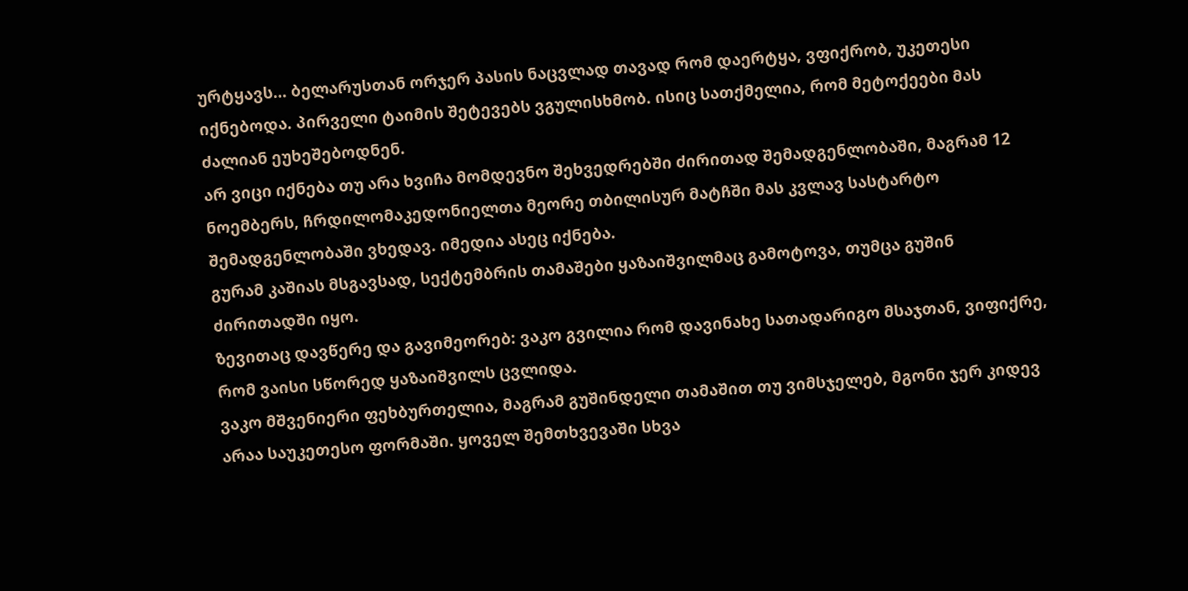ურტყავს… ბელარუსთან ორჯერ პასის ნაცვლად თავად რომ დაერტყა, ვფიქრობ, უკეთესი იქნებოდა. პირველი ტაიმის შეტევებს ვგულისხმობ. ისიც სათქმელია, რომ მეტოქეები მას ძალიან ეუხეშებოდნენ.
არ ვიცი იქნება თუ არა ხვიჩა მომდევნო შეხვედრებში ძირითად შემადგენლობაში, მაგრამ 12 ნოემბერს, ჩრდილომაკედონიელთა მეორე თბილისურ მატჩში მას კვლავ სასტარტო შემადგენლობაში ვხედავ. იმედია ასეც იქნება.
გურამ კაშიას მსგავსად, სექტემბრის თამაშები ყაზაიშვილმაც გამოტოვა, თუმცა გუშინ ძირითადში იყო.
ზევითაც დავწერე და გავიმეორებ: ვაკო გვილია რომ დავინახე სათადარიგო მსაჯთან, ვიფიქრე, რომ ვაისი სწორედ ყაზაიშვილს ცვლიდა.
ვაკო მშვენიერი ფეხბურთელია, მაგრამ გუშინდელი თამაშით თუ ვიმსჯელებ, მგონი ჯერ კიდევ არაა საუკეთესო ფორმაში. ყოველ შემთხვევაში სხვა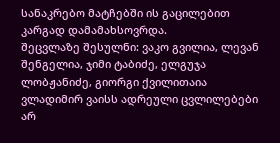სანაკრებო მატჩებში ის გაცილებით კარგად დამამახსოვრდა.
შეცვლაზე შესულნი: ვაკო გვილია, ლევან შენგელია, ჯიმი ტაბიძე, ელგუჯა ლობჟანიძე, გიორგი ქვილითაია
ვლადიმირ ვაისს ადრეული ცვლილებები არ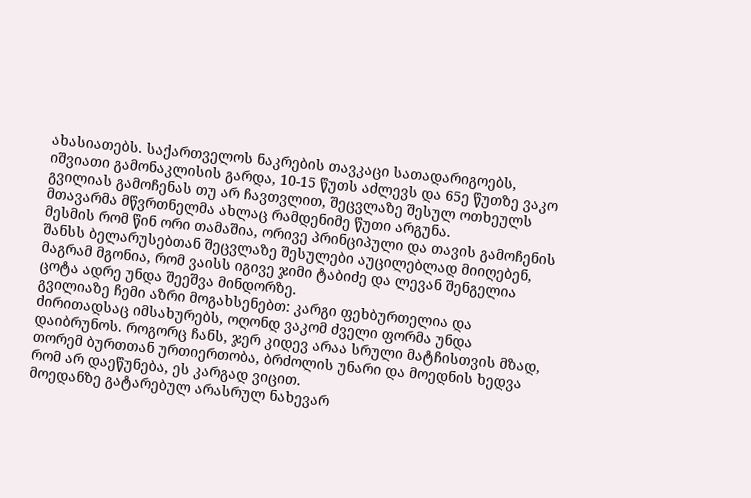ახასიათებს. საქართველოს ნაკრების თავკაცი სათადარიგოებს, იშვიათი გამონაკლისის გარდა, 10-15 წუთს აძლევს და 65ე წუთზე ვაკო გვილიას გამოჩენას თუ არ ჩავთვლით, შეცვლაზე შესულ ოთხეულს მთავარმა მწვრთნელმა ახლაც რამდენიმე წუთი არგუნა.
მესმის რომ წინ ორი თამაშია, ორივე პრინციპული და თავის გამოჩენის შანსს ბელარუსებთან შეცვლაზე შესულები აუცილებლად მიიღებენ, მაგრამ მგონია, რომ ვაისს იგივე ჯიმი ტაბიძე და ლევან შენგელია ცოტა ადრე უნდა შეეშვა მინდორზე.
გვილიაზე ჩემი აზრი მოგახსენებთ: კარგი ფეხბურთელია და ძირითადსაც იმსახურებს, ოღონდ ვაკომ ძველი ფორმა უნდა დაიბრუნოს. როგორც ჩანს, ჯერ კიდევ არაა სრული მატჩისთვის მზად, თორემ ბურთთან ურთიერთობა, ბრძოლის უნარი და მოედნის ხედვა რომ არ დაეწუნება, ეს კარგად ვიცით.
მოედანზე გატარებულ არასრულ ნახევარ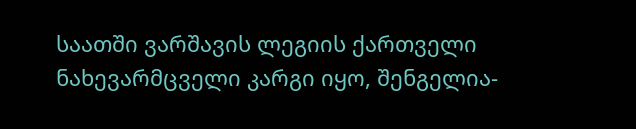საათში ვარშავის ლეგიის ქართველი ნახევარმცველი კარგი იყო, შენგელია-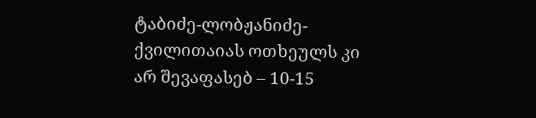ტაბიძე-ლობჟანიძე-ქვილითაიას ოთხეულს კი არ შევაფასებ – 10-15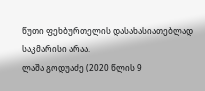წუთი ფეხბურთელის დასახასიათებლად საკმარისი არაა.
ლაშა გოდუაძე (2020 წლის 9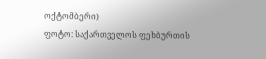ოქტომბერი)
ფოტო: საქართველოს ფეხბურთის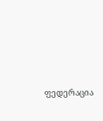ფედერაცია